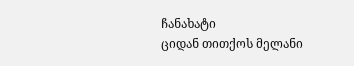ჩანახატი
ციდან თითქოს მელანი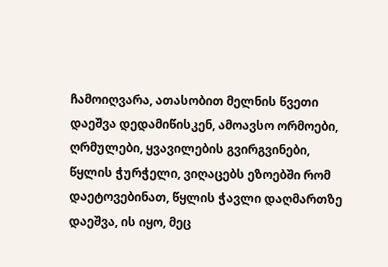ჩამოიღვარა, ათასობით მელნის წვეთი დაეშვა დედამიწისკენ, ამოავსო ორმოები, ღრმულები, ყვავილების გვირგვინები, წყლის ჭურჭელი, ვიღაცებს ეზოებში რომ დაეტოვებინათ, წყლის ჭავლი დაღმართზე დაეშვა, ის იყო, მეც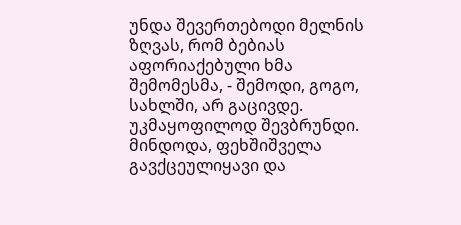უნდა შევერთებოდი მელნის ზღვას, რომ ბებიას აფორიაქებული ხმა შემომესმა, - შემოდი, გოგო, სახლში, არ გაცივდე.
უკმაყოფილოდ შევბრუნდი. მინდოდა, ფეხშიშველა გავქცეულიყავი და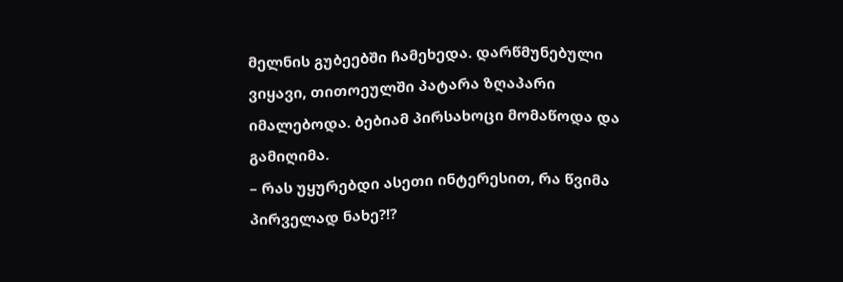მელნის გუბეებში ჩამეხედა. დარწმუნებული ვიყავი, თითოეულში პატარა ზღაპარი იმალებოდა. ბებიამ პირსახოცი მომაწოდა და გამიღიმა.
– რას უყურებდი ასეთი ინტერესით, რა წვიმა პირველად ნახე?!?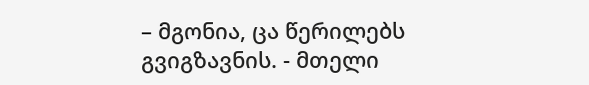– მგონია, ცა წერილებს გვიგზავნის. - მთელი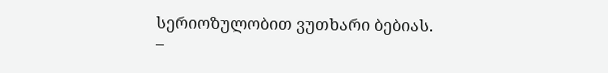სერიოზულობით ვუთხარი ბებიას.
–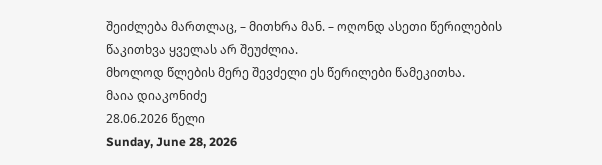შეიძლება მართლაც, – მითხრა მან. – ოღონდ ასეთი წერილების წაკითხვა ყველას არ შეუძლია.
მხოლოდ წლების მერე შევძელი ეს წერილები წამეკითხა.
მაია დიაკონიძე
28.06.2026 წელი
Sunday, June 28, 2026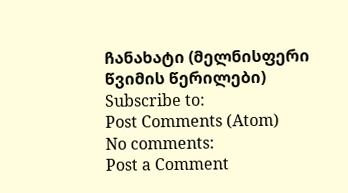ჩანახატი (მელნისფერი წვიმის წერილები)
Subscribe to:
Post Comments (Atom)
No comments:
Post a Comment